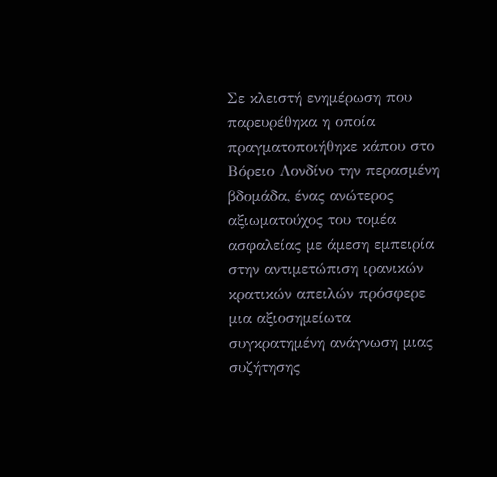Σε κλειστή ενημέρωση που παρευρέθηκα η οποία πραγματοποιήθηκε κάπου στο Βόρειο Λονδίνο την περασμένη βδομάδα, ένας ανώτερος αξιωματούχος του τομέα ασφαλείας με άμεση εμπειρία στην αντιμετώπιση ιρανικών κρατικών απειλών πρόσφερε μια αξιοσημείωτα συγκρατημένη ανάγνωση μιας συζήτησης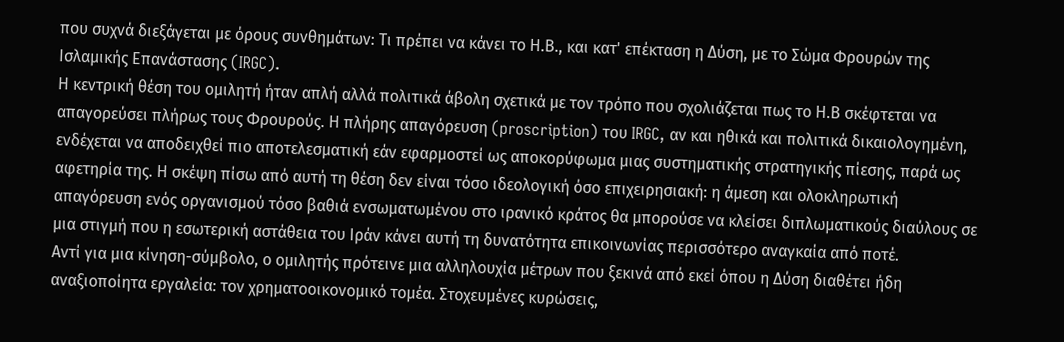που συχνά διεξάγεται με όρους συνθημάτων: Τι πρέπει να κάνει το Η.Β., και κατ' επέκταση η Δύση, με το Σώμα Φρουρών της Ισλαμικής Επανάστασης (IRGC).
Η κεντρική θέση του ομιλητή ήταν απλή αλλά πολιτικά άβολη σχετικά με τον τρόπο που σχολιάζεται πως το Η.Β σκέφτεται να απαγορεύσει πλήρως τους Φρουρούς. Η πλήρης απαγόρευση (proscription) του IRGC, αν και ηθικά και πολιτικά δικαιολογημένη, ενδέχεται να αποδειχθεί πιο αποτελεσματική εάν εφαρμοστεί ως αποκορύφωμα μιας συστηματικής στρατηγικής πίεσης, παρά ως αφετηρία της. Η σκέψη πίσω από αυτή τη θέση δεν είναι τόσο ιδεολογική όσο επιχειρησιακή: η άμεση και ολοκληρωτική απαγόρευση ενός οργανισμού τόσο βαθιά ενσωματωμένου στο ιρανικό κράτος θα μπορούσε να κλείσει διπλωματικούς διαύλους σε μια στιγμή που η εσωτερική αστάθεια του Ιράν κάνει αυτή τη δυνατότητα επικοινωνίας περισσότερο αναγκαία από ποτέ.
Αντί για μια κίνηση-σύμβολο, ο ομιλητής πρότεινε μια αλληλουχία μέτρων που ξεκινά από εκεί όπου η Δύση διαθέτει ήδη αναξιοποίητα εργαλεία: τον χρηματοοικονομικό τομέα. Στοχευμένες κυρώσεις,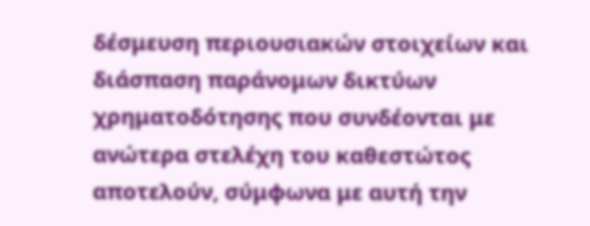δέσμευση περιουσιακών στοιχείων και διάσπαση παράνομων δικτύων χρηματοδότησης που συνδέονται με ανώτερα στελέχη του καθεστώτος αποτελούν, σύμφωνα με αυτή την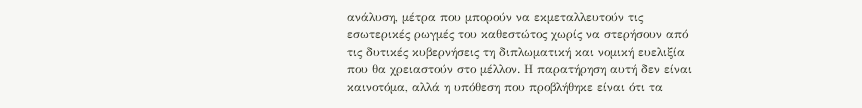ανάλυση, μέτρα που μπορούν να εκμεταλλευτούν τις εσωτερικές ρωγμές του καθεστώτος χωρίς να στερήσουν από τις δυτικές κυβερνήσεις τη διπλωματική και νομική ευελιξία που θα χρειαστούν στο μέλλον. Η παρατήρηση αυτή δεν είναι καινοτόμα, αλλά η υπόθεση που προβλήθηκε είναι ότι τα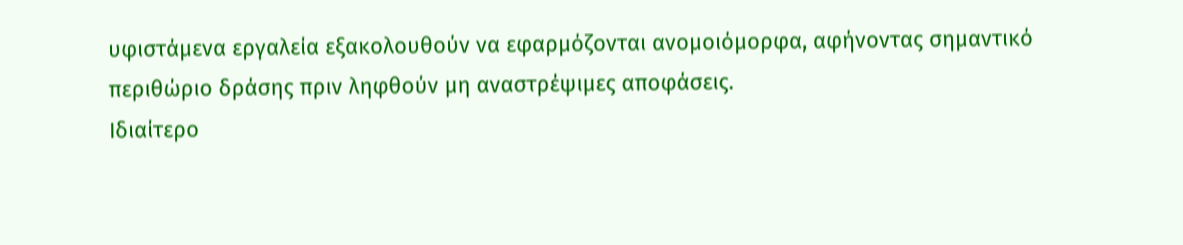υφιστάμενα εργαλεία εξακολουθούν να εφαρμόζονται ανομοιόμορφα, αφήνοντας σημαντικό περιθώριο δράσης πριν ληφθούν μη αναστρέψιμες αποφάσεις.
Ιδιαίτερο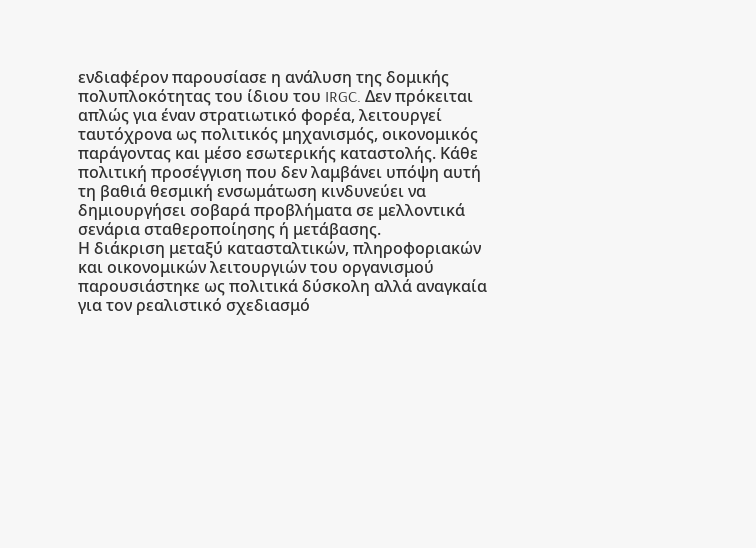ενδιαφέρον παρουσίασε η ανάλυση της δομικής πολυπλοκότητας του ίδιου του IRGC. Δεν πρόκειται απλώς για έναν στρατιωτικό φορέα, λειτουργεί ταυτόχρονα ως πολιτικός μηχανισμός, οικονομικός παράγοντας και μέσο εσωτερικής καταστολής. Κάθε πολιτική προσέγγιση που δεν λαμβάνει υπόψη αυτή τη βαθιά θεσμική ενσωμάτωση κινδυνεύει να δημιουργήσει σοβαρά προβλήματα σε μελλοντικά σενάρια σταθεροποίησης ή μετάβασης.
Η διάκριση μεταξύ κατασταλτικών, πληροφοριακών και οικονομικών λειτουργιών του οργανισμού παρουσιάστηκε ως πολιτικά δύσκολη αλλά αναγκαία για τον ρεαλιστικό σχεδιασμό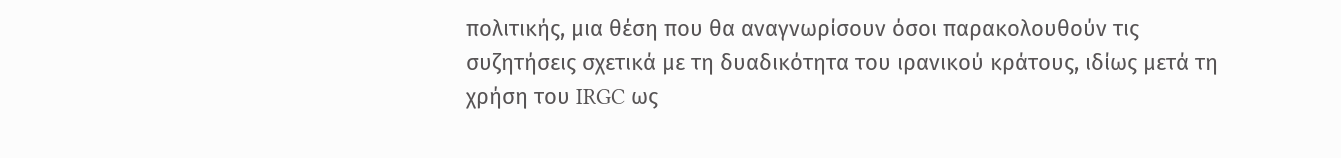πολιτικής, μια θέση που θα αναγνωρίσουν όσοι παρακολουθούν τις συζητήσεις σχετικά με τη δυαδικότητα του ιρανικού κράτους, ιδίως μετά τη χρήση του IRGC ως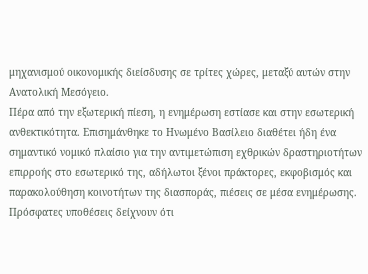μηχανισμού οικονομικής διείσδυσης σε τρίτες χώρες, μεταξύ αυτών στην Ανατολική Μεσόγειο.
Πέρα από την εξωτερική πίεση, η ενημέρωση εστίασε και στην εσωτερική ανθεκτικότητα. Επισημάνθηκε το Ηνωμένο Βασίλειο διαθέτει ήδη ένα σημαντικό νομικό πλαίσιο για την αντιμετώπιση εχθρικών δραστηριοτήτων επιρροής στο εσωτερικό της, αδήλωτοι ξένοι πράκτορες, εκφοβισμός και παρακολούθηση κοινοτήτων της διασποράς, πιέσεις σε μέσα ενημέρωσης. Πρόσφατες υποθέσεις δείχνουν ότι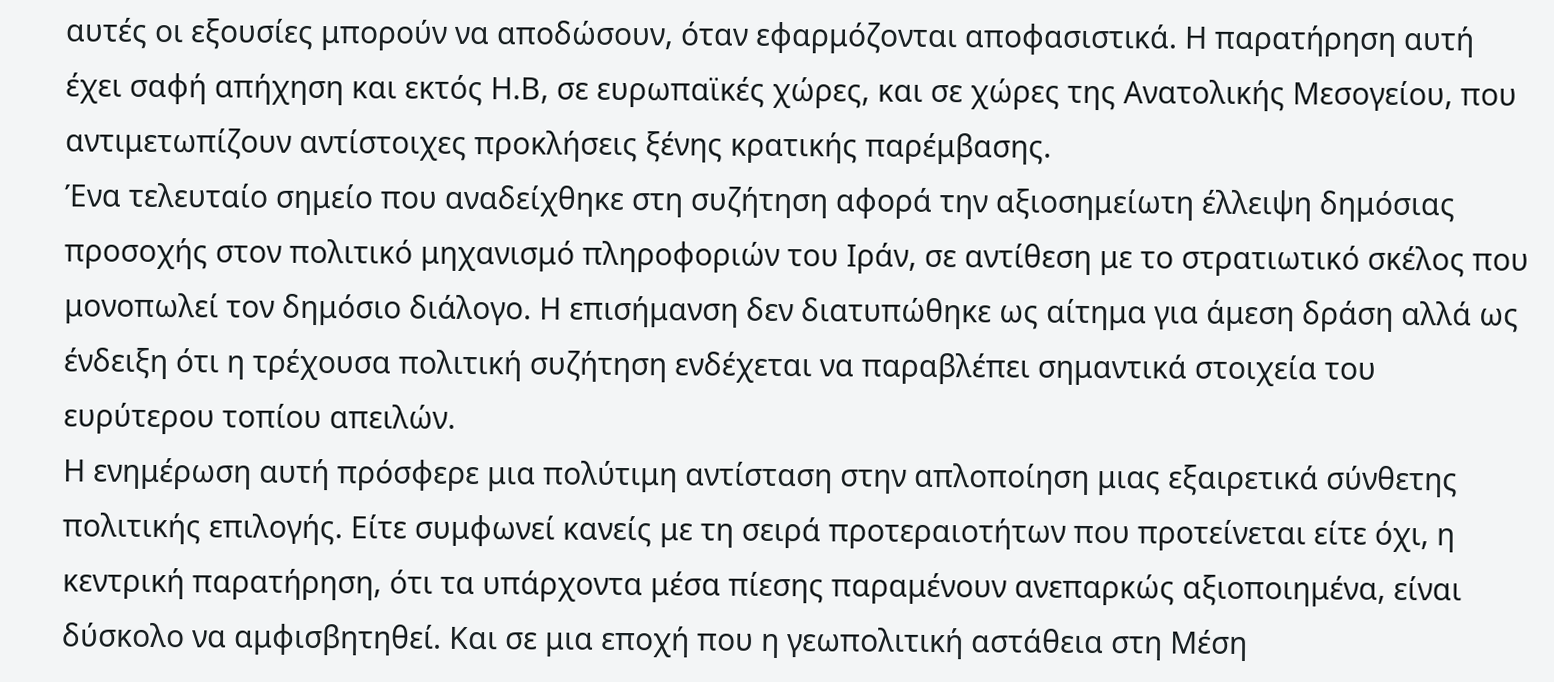αυτές οι εξουσίες μπορούν να αποδώσουν, όταν εφαρμόζονται αποφασιστικά. Η παρατήρηση αυτή έχει σαφή απήχηση και εκτός Η.Β, σε ευρωπαϊκές χώρες, και σε χώρες της Ανατολικής Μεσογείου, που αντιμετωπίζουν αντίστοιχες προκλήσεις ξένης κρατικής παρέμβασης.
Ένα τελευταίο σημείο που αναδείχθηκε στη συζήτηση αφορά την αξιοσημείωτη έλλειψη δημόσιας προσοχής στον πολιτικό μηχανισμό πληροφοριών του Ιράν, σε αντίθεση με το στρατιωτικό σκέλος που μονοπωλεί τον δημόσιο διάλογο. Η επισήμανση δεν διατυπώθηκε ως αίτημα για άμεση δράση αλλά ως ένδειξη ότι η τρέχουσα πολιτική συζήτηση ενδέχεται να παραβλέπει σημαντικά στοιχεία του ευρύτερου τοπίου απειλών.
Η ενημέρωση αυτή πρόσφερε μια πολύτιμη αντίσταση στην απλοποίηση μιας εξαιρετικά σύνθετης πολιτικής επιλογής. Είτε συμφωνεί κανείς με τη σειρά προτεραιοτήτων που προτείνεται είτε όχι, η κεντρική παρατήρηση, ότι τα υπάρχοντα μέσα πίεσης παραμένουν ανεπαρκώς αξιοποιημένα, είναι δύσκολο να αμφισβητηθεί. Και σε μια εποχή που η γεωπολιτική αστάθεια στη Μέση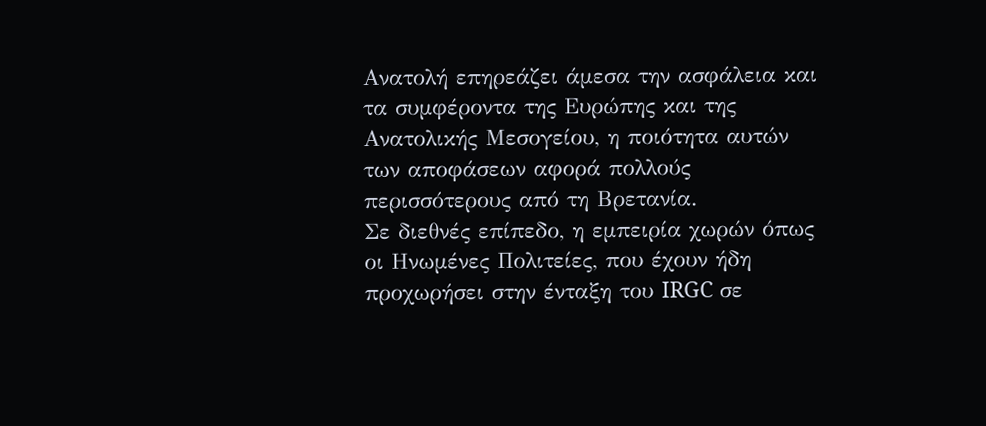Ανατολή επηρεάζει άμεσα την ασφάλεια και τα συμφέροντα της Ευρώπης και της Ανατολικής Μεσογείου, η ποιότητα αυτών των αποφάσεων αφορά πολλούς περισσότερους από τη Βρετανία.
Σε διεθνές επίπεδο, η εμπειρία χωρών όπως οι Ηνωμένες Πολιτείες, που έχουν ήδη προχωρήσει στην ένταξη του IRGC σε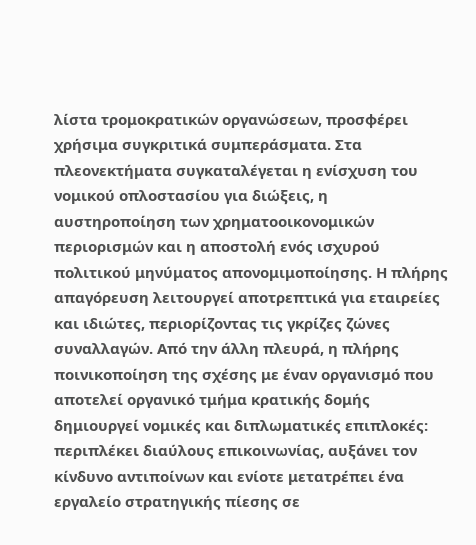λίστα τρομοκρατικών οργανώσεων, προσφέρει χρήσιμα συγκριτικά συμπεράσματα. Στα πλεονεκτήματα συγκαταλέγεται η ενίσχυση του νομικού οπλοστασίου για διώξεις, η αυστηροποίηση των χρηματοοικονομικών περιορισμών και η αποστολή ενός ισχυρού πολιτικού μηνύματος απονομιμοποίησης. Η πλήρης απαγόρευση λειτουργεί αποτρεπτικά για εταιρείες και ιδιώτες, περιορίζοντας τις γκρίζες ζώνες συναλλαγών. Από την άλλη πλευρά, η πλήρης ποινικοποίηση της σχέσης με έναν οργανισμό που αποτελεί οργανικό τμήμα κρατικής δομής δημιουργεί νομικές και διπλωματικές επιπλοκές: περιπλέκει διαύλους επικοινωνίας, αυξάνει τον κίνδυνο αντιποίνων και ενίοτε μετατρέπει ένα εργαλείο στρατηγικής πίεσης σε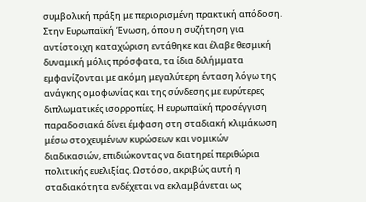συμβολική πράξη με περιορισμένη πρακτική απόδοση.
Στην Ευρωπαϊκή Ένωση, όπου η συζήτηση για αντίστοιχη καταχώριση εντάθηκε και έλαβε θεσμική δυναμική μόλις πρόσφατα, τα ίδια διλήμματα εμφανίζονται με ακόμη μεγαλύτερη ένταση λόγω της ανάγκης ομοφωνίας και της σύνδεσης με ευρύτερες διπλωματικές ισορροπίες. Η ευρωπαϊκή προσέγγιση παραδοσιακά δίνει έμφαση στη σταδιακή κλιμάκωση μέσω στοχευμένων κυρώσεων και νομικών διαδικασιών, επιδιώκοντας να διατηρεί περιθώρια πολιτικής ευελιξίας. Ωστόσο, ακριβώς αυτή η σταδιακότητα ενδέχεται να εκλαμβάνεται ως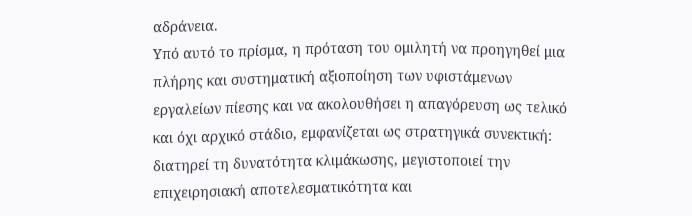αδράνεια.
Υπό αυτό το πρίσμα, η πρόταση του ομιλητή να προηγηθεί μια πλήρης και συστηματική αξιοποίηση των υφιστάμενων εργαλείων πίεσης και να ακολουθήσει η απαγόρευση ως τελικό και όχι αρχικό στάδιο, εμφανίζεται ως στρατηγικά συνεκτική: διατηρεί τη δυνατότητα κλιμάκωσης, μεγιστοποιεί την επιχειρησιακή αποτελεσματικότητα και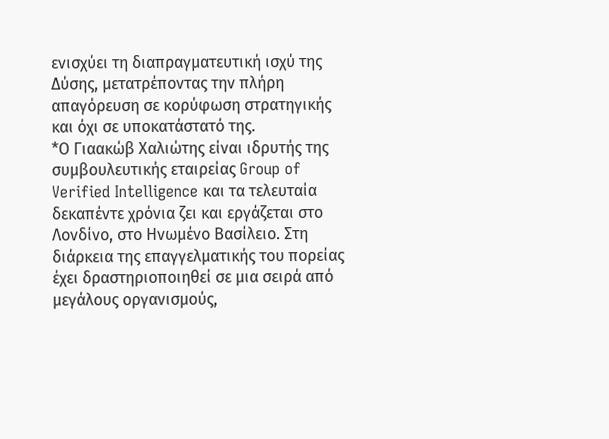ενισχύει τη διαπραγματευτική ισχύ της Δύσης, μετατρέποντας την πλήρη απαγόρευση σε κορύφωση στρατηγικής και όχι σε υποκατάστατό της.
*Ο Γιαακώβ Χαλιώτης είναι ιδρυτής της συμβουλευτικής εταιρείας Group of Verified Intelligence και τα τελευταία δεκαπέντε χρόνια ζει και εργάζεται στο Λονδίνο, στο Ηνωμένο Βασίλειο. Στη διάρκεια της επαγγελματικής του πορείας έχει δραστηριοποιηθεί σε μια σειρά από μεγάλους οργανισμούς,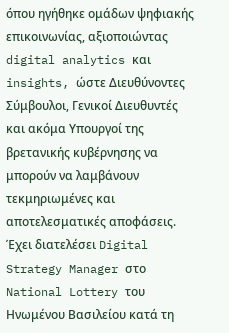όπου ηγήθηκε ομάδων ψηφιακής επικοινωνίας, αξιοποιώντας digital analytics και insights, ώστε Διευθύνοντες Σύμβουλοι, Γενικοί Διευθυντές και ακόμα Υπουργοί της βρετανικής κυβέρνησης να μπορούν να λαμβάνουν τεκμηριωμένες και αποτελεσματικές αποφάσεις.
Έχει διατελέσει Digital Strategy Manager στο National Lottery του Ηνωμένου Βασιλείου κατά τη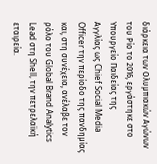διάρκεια των Ολυμπιακών Αγώνων του Ρίο το 2016, εργάστηκε στο Υπουργείο Παιδείας της
Αγγλίας ως Chief Social Media Officer την περίοδο της πανδημίας και, στη συνέχεια, ανέλαβε τον ρόλο του Global Brand Analytics Lead στη Shell, την πετρελαϊκή εταιρεία.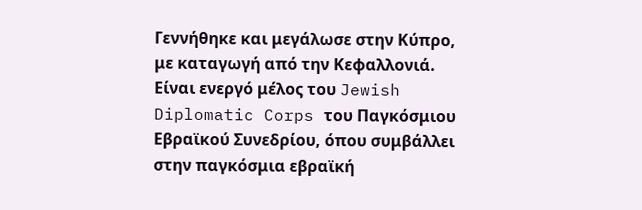Γεννήθηκε και μεγάλωσε στην Κύπρο, με καταγωγή από την Κεφαλλονιά. Είναι ενεργό μέλος του Jewish Diplomatic Corps του Παγκόσμιου Εβραϊκού Συνεδρίου, όπου συμβάλλει στην παγκόσμια εβραϊκή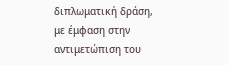διπλωματική δράση, με έμφαση στην αντιμετώπιση του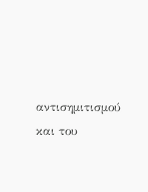αντισημιτισμού και του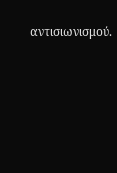αντισιωνισμού.